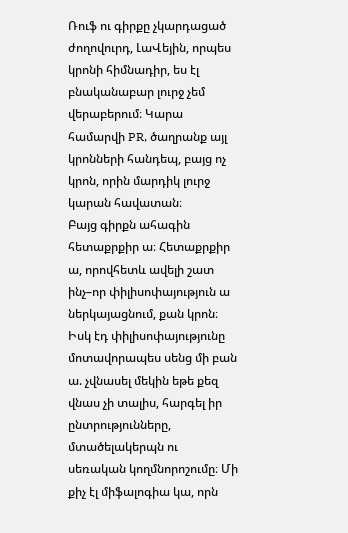Ռուֆ ու գիրքը չկարդացած ժողովուրդ, ԼաՎեյին, որպես կրոնի հիմնադիր, ես էլ բնականաբար լուրջ չեմ վերաբերում։ Կարա համարվի PR, ծաղրանք այլ կրոնների հանդեպ, բայց ոչ կրոն, որին մարդիկ լուրջ կարան հավատան։
Բայց գիրքն ահագին հետաքրքիր ա։ Հետաքրքիր ա, որովհետև ավելի շատ ինչ–որ փիլիսոփայություն ա ներկայացնում, քան կրոն։ Իսկ էդ փիլիսոփայությունը մոտավորապես սենց մի բան ա. չվնասել մեկին եթե քեզ վնաս չի տալիս, հարգել իր ընտրությունները, մտածելակերպն ու սեռական կողմնորոշումը։ Մի քիչ էլ միֆալոգիա կա, որն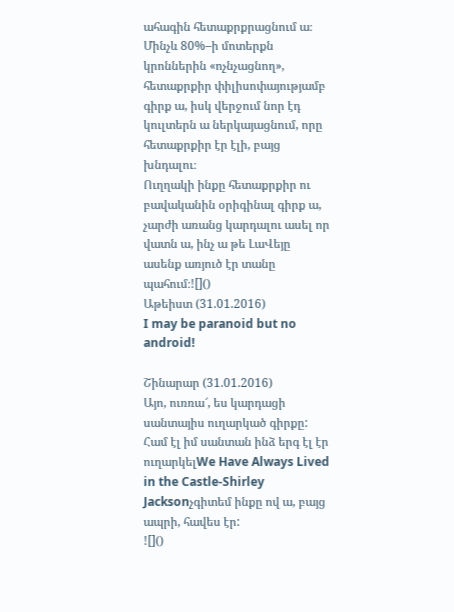ահագին հետաքրքրացնում ա։ Մինչև 80%–ի մոտերքն կրոններին «ոչնչացնող», հետաքրքիր փիլիսոփայությամբ գիրք ա, իսկ վերջում նոր էդ կուլտերն ա ներկայացնում, որը հետաքրքիր էր էլի, բայց խնդալու։
Ուղղակի ինքը հետաքրքիր ու բավականին օրիգինալ գիրք ա, չարժի առանց կարդալու ասել որ վատն ա, ինչ ա թե ԼաՎեյը ասենք առյուծ էր տանը պահում։![]()
Աթեիստ (31.01.2016)
I may be paranoid but no android!

Շինարար (31.01.2016)
Այո, ուռռա՜, ես կարդացի սանտայիս ուղարկած գիրքը: Համ էլ իմ սանտան ինձ երգ էլ էր ուղարկելWe Have Always Lived in the Castle-Shirley Jacksonչգիտեմ ինքը ով ա, բայց ապրի, հավես էր:
![]()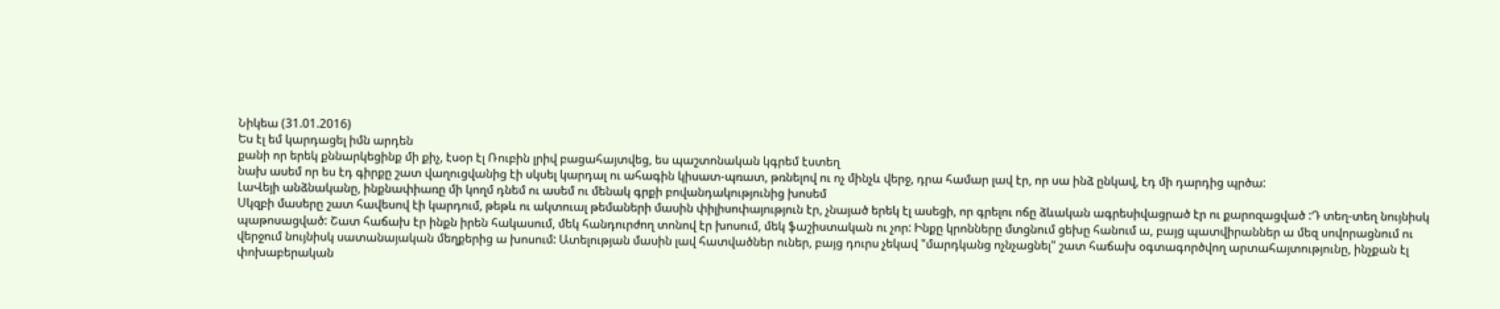Նիկեա (31.01.2016)
Ես էլ եմ կարդացել իմն արդեն
քանի որ երեկ քննարկեցինք մի քիչ, էսօր էլ Ռուբին լրիվ բացահայտվեց, ես պաշտոնական կգրեմ էստեղ
նախ ասեմ որ ես էդ գիրքը շատ վաղուցվանից էի սկսել կարդալ ու ահագին կիսատ-պռատ, թռնելով ու ոչ մինչև վերջ, դրա համար լավ էր, որ սա ինձ ընկավ, էդ մի դարդից պրծա:
ԼաՎեյի անձնականը, ինքնափիառը մի կողմ դնեմ ու ասեմ ու մենակ գրքի բովանդակությունից խոսեմ
Սկզբի մասերը շատ հավեսով էի կարդում, թեթև ու ակտուալ թեմաների մասին փիլիսոփայություն էր, չնայած երեկ էլ ասեցի, որ գրելու ոճը ձևական ագրեսիվացրած էր ու քարոզացված :Դ տեղ-տեղ նույնիսկ պաթոսացված: Շատ հաճախ էր ինքն իրեն հակասում, մեկ հանդուրժող տոնով էր խոսում, մեկ ֆաշիստական ու չոր: Ինքը կրոնները մտցնում ցեխը հանում ա, բայց պատվիրաններ ա մեզ սովորացնում ու վերջում նույնիսկ սատանայական մեղքերից ա խոսում: Ատելության մասին լավ հատվածներ ուներ, բայց դուրս չեկավ "մարդկանց ոչնչացնել" շատ հաճախ օգտագործվող արտահայտությունը, ինչքան էլ փոխաբերական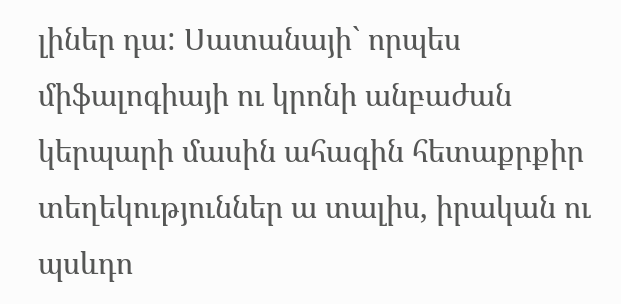լիներ դա: Սատանայի` որպես միֆալոգիայի ու կրոնի անբաժան կերպարի մասին ահագին հետաքրքիր տեղեկություններ ա տալիս, իրական ու պսևդո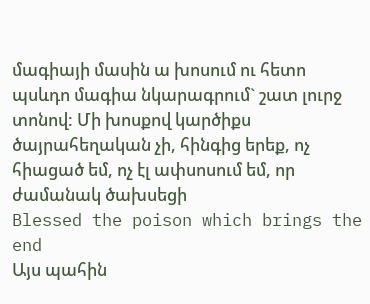մագիայի մասին ա խոսում ու հետո պսևդո մագիա նկարագրում` շատ լուրջ տոնով: Մի խոսքով կարծիքս ծայրահեղական չի, հինգից երեք, ոչ հիացած եմ, ոչ էլ ափսոսում եմ, որ ժամանակ ծախսեցի
Blessed the poison which brings the end
Այս պահին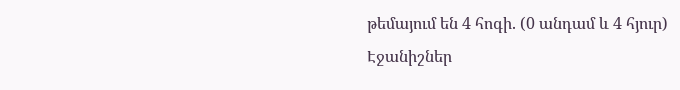թեմայում են 4 հոգի. (0 անդամ և 4 հյուր)
Էջանիշներ